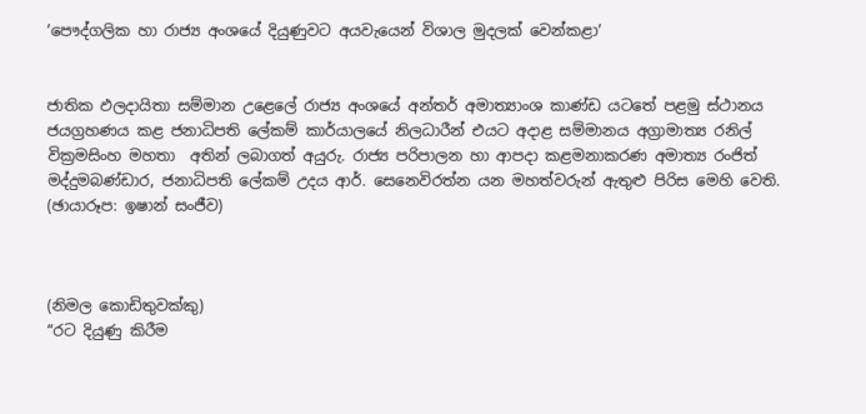’පෞද්ගලික හා රාජ්‍ය අංශයේ දියුණුවට අයවැයෙන් විශාල මුදලක් වෙන්කළා’


ජාතික ඵලදායිතා සම්මාන උළෙලේ රාජ්‍ය අංශයේ අන්තර් අමාත්‍යාංශ කාණ්ඩ යටතේ පළමු ස්ථානය ජයග්‍රහණය කළ ජනාධිපති ලේකම් කාර්යාලයේ නිලධාරීන් එයට අදාළ සම්මානය අග්‍රාමාත්‍ය රනිල් වික්‍රමසිංහ මහතා  අතින් ලබාගත් අයුරු. රාජ්‍ය පරිපාලන හා ආපදා කළමනාකරණ අමාත්‍ය රංජිත් මද්දුමබණ්ඩාර, ජනාධිපති ලේකම් උදය ආර්. සෙනෙවිරත්න යන මහත්වරුන් ඇතුළු පිරිස මෙහි වෙති.
(ඡායාරූප: ඉෂාන් සංජීව)



(නිමල කොඩිතුවක්කු)
“රට දියුණු කිරීම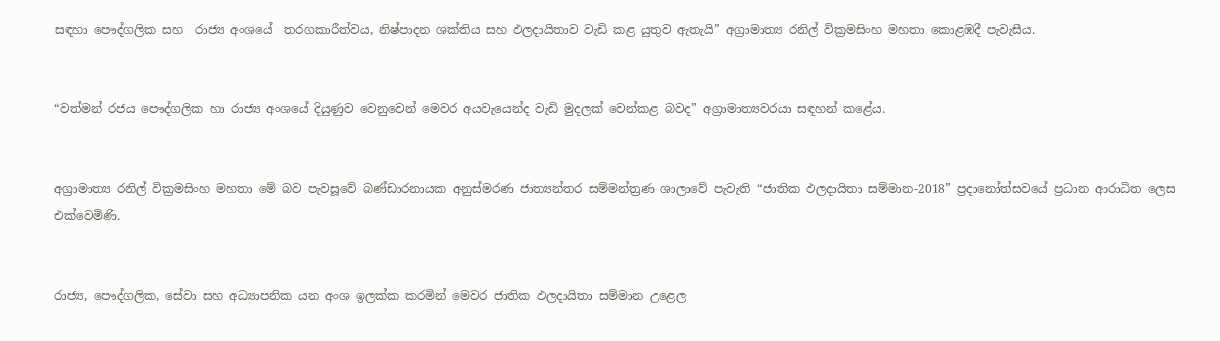සඳහා පෞද්ගලික සහ  රාජ්‍ය අංශයේ  තරගකාරීත්වය, නිෂ්පාදන ශක්තිය සහ ඵලදායිතාව වැඩි කළ යුතුව ඇතැයි” අග්‍රාමාත්‍ය රනිල් වික්‍රමසිංහ මහතා කොළඹදී පැවැසීය.


“වත්මන් රජය පෞද්ගලික හා රාජ්‍ය අංශයේ දියුණුව වෙනුවෙන් මෙවර අයවැයෙන්ද වැඩි මුදලක් වෙන්කළ බවද” අග්‍රාමාත්‍යවරයා සඳහන් කළේය.


අග්‍රාමාත්‍ය රනිල් වික්‍රමසිංහ මහතා මේ බව පැවසූවේ බණ්ඩාරනායක අනුස්මරණ ජාත්‍යන්තර සම්මන්ත්‍රණ ශාලාවේ පැවැති “ජාතික ඵලදායිතා සම්මාන-2018” ප්‍රදානෝත්සවයේ ප්‍රධාන ආරාධිත ලෙස එක්වෙමිණි.


රාජ්‍ය, පෞද්ගලික, සේවා සහ අධ්‍යාපනික යන අංශ ඉලක්ක කරමින් මෙවර ජාතික ඵලදායිතා සම්මාන උළෙල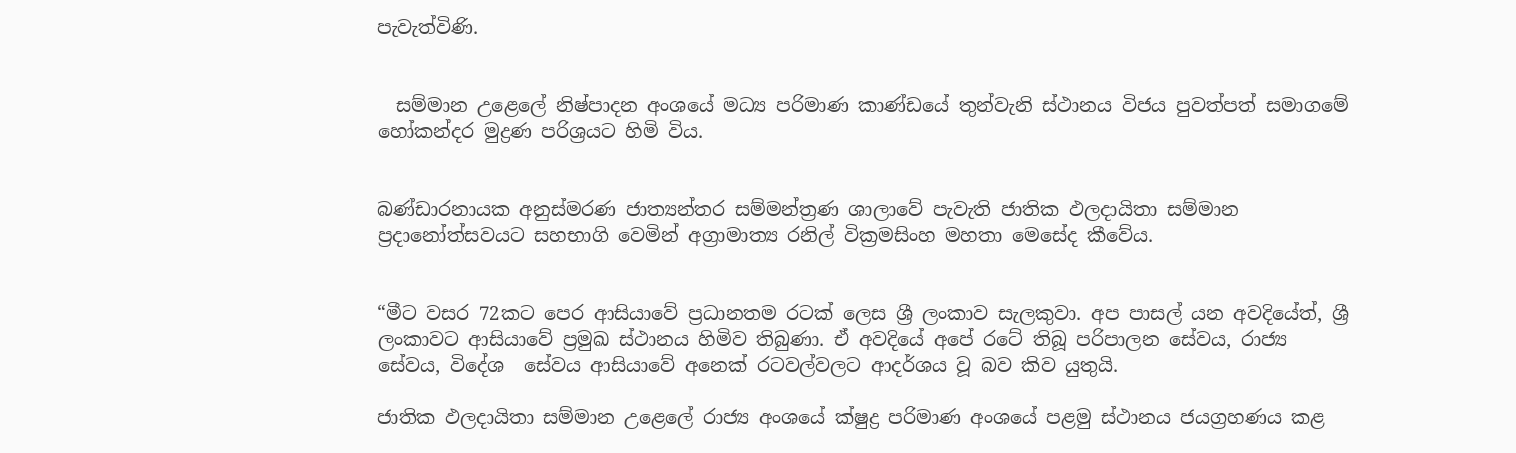පැවැත්විණි.


  සම්මාන උළෙලේ නිෂ්පාදන අංශයේ මධ්‍ය පරිමාණ කාණ්ඩයේ තුන්වැනි ස්ථානය විජය පුවත්පත් සමාගමේ හෝකන්දර මුද්‍රණ පරිශ්‍රයට හිමි විය.


බණ්ඩාරනායක අනුස්මරණ ජාත්‍යන්තර සම්මන්ත්‍රණ ශාලාවේ පැවැති ජාතික ඵලදායිතා සම්මාන ප්‍රදානෝත්සවයට සහභාගි වෙමින් අග්‍රාමාත්‍ය රනිල් වික්‍රමසිංහ මහතා මෙසේද කීවේය.


“මීට වසර 72කට පෙර ආසියාවේ ප්‍රධානතම රටක් ලෙස ශ්‍රී ලංකාව සැලකුවා. අප පාසල් යන අවදියේත්, ශ්‍රී ලංකාවට ආසියාවේ ප්‍රමුඛ ස්ථානය හිමිව තිබුණා. ඒ අවදියේ අපේ රටේ තිබූ පරිපාලන සේවය, රාජ්‍ය සේවය, විදේශ  සේවය ආසියාවේ අනෙක් රටවල්වලට ආදර්ශය වූ බව කිව යුතුයි.

ජාතික ඵලදායිතා සම්මාන උළෙලේ රාජ්‍ය අංශයේ ක්ෂුද්‍ර පරිමාණ අංශයේ පළමු ස්ථානය ජයග්‍රහණය කළ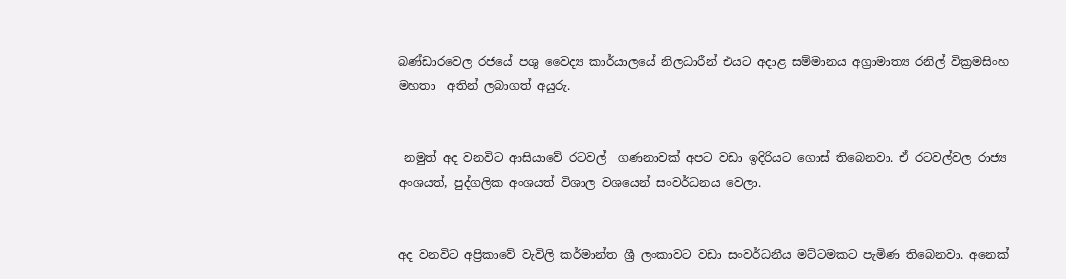බණ්ඩාරවෙල රජයේ පශු වෛද්‍ය කාර්යාලයේ නිලධාරීන් එයට අදාළ සම්මානය අග්‍රාමාත්‍ය රනිල් වික්‍රමසිංහ මහතා  අතින් ලබාගත් අයුරු.


 නමුත් අද වනවිට ආසියාවේ රටවල්  ගණනාවක් අපට වඩා ඉදිරියට ගොස් තිබෙනවා. ඒ රටවල්වල රාජ්‍ය අංශයත්, පුද්ගලික අංශයත් විශාල වශයෙන් සංවර්ධනය වෙලා.


අද වනවිට අප්‍රිකාවේ වැවිලි කර්මාන්ත ශ්‍රී ලංකාවට වඩා සංවර්ධනීය මට්ටමකට පැමිණ තිබෙනවා. අනෙක්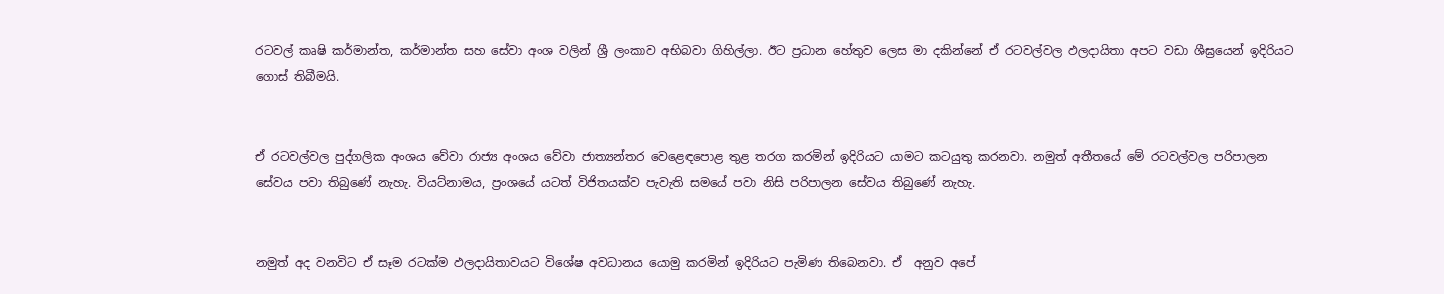රටවල් කෘෂි කර්මාන්ත, කර්මාන්ත සහ සේවා අංශ වලින් ශ්‍රී ලංකාව අභිබවා ගිහිල්ලා. ඊට ප්‍රධාන හේතුව ලෙස මා දකින්නේ ඒ රටවල්වල ඵලදායිතා අපට වඩා ශීඝ්‍රයෙන් ඉදිරියට ගොස් තිබීමයි.


ඒ රටවල්වල පුද්ගලික අංශය වේවා රාජ්‍ය අංශය වේවා ජාත්‍යන්තර වෙළෙඳපොළ තුළ තරග කරමින් ඉදිරියට යාමට කටයුතු කරනවා. නමුත් අතීතයේ මේ රටවල්වල පරිපාලන සේවය පවා තිබුණේ නැහැ. වියට්නාමය, ප්‍රංශයේ යටත් විජිතයක්ව පැවැති සමයේ පවා නිසි පරිපාලන සේවය තිබුණේ නැහැ.


නමුත් අද වනවිට ඒ සෑම රටක්ම ඵලදායිතාවයට විශේෂ අවධානය යොමු කරමින් ඉදිරියට පැමිණ තිබෙනවා. ඒ  අනුව අපේ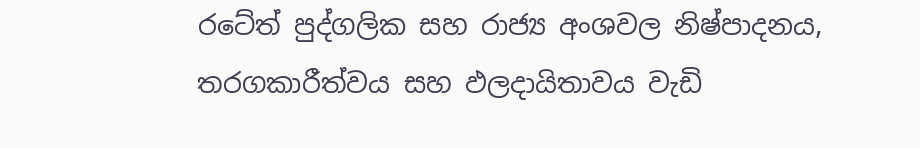රටේත් පුද්ගලික සහ රාජ්‍ය අංශවල නිෂ්පාදනය, තරගකාරීත්වය සහ ඵලදායිතාවය වැඩි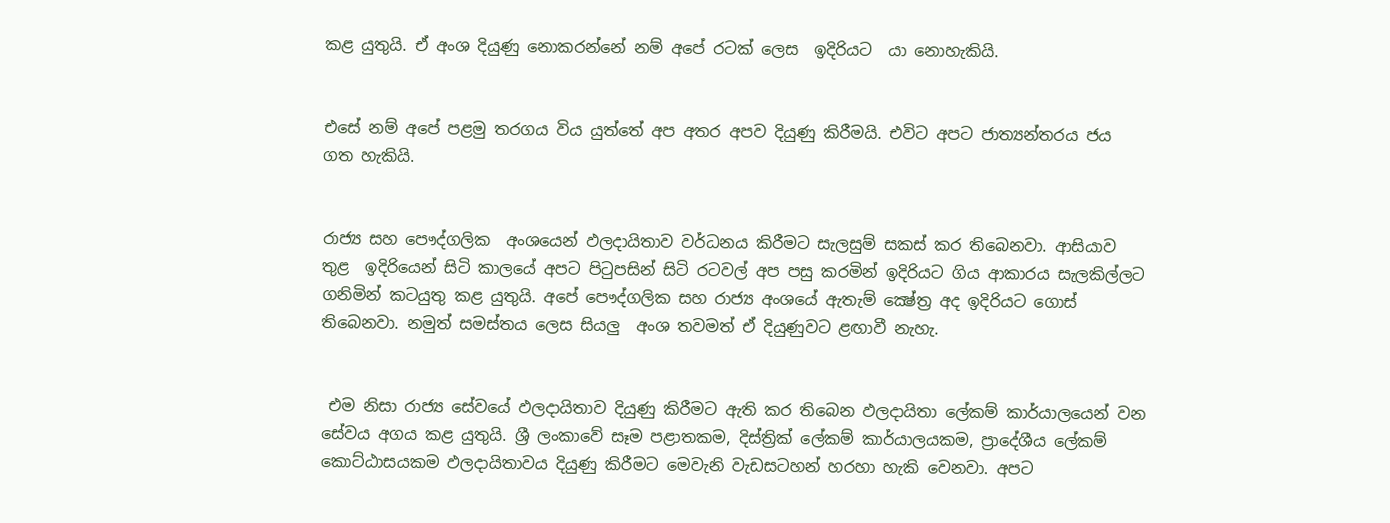කළ යුතුයි. ඒ අංශ දියුණු නොකරන්නේ නම් අපේ රටක් ලෙස  ඉදිරියට  යා නොහැකියි.


එසේ නම් අපේ පළමු තරගය විය යුත්තේ අප අතර අපව දියුණු කිරීමයි. එවිට අපට ජාත්‍යන්තරය ජය ගත හැකියි.


රාජ්‍ය සහ පෞද්ගලික  අංශයෙන් ඵලදායිතාව වර්ධනය කිරීමට සැලසුම් සකස් කර තිබෙනවා. ආසියාව තුළ  ඉදිරියෙන් සිටි කාලයේ අපට පිටුපසින් සිටි රටවල් අප පසු කරමින් ඉදිරියට ගිය ආකාරය සැලකිල්ලට ගනිමින් කටයුතු කළ යුතුයි. අපේ පෞද්ගලික සහ රාජ්‍ය අංශයේ ඇතැම් ක්‍ෂේත්‍ර අද ඉදිරියට ගොස් තිබෙනවා. නමුත් සමස්තය ලෙස සියලු  අංශ තවමත් ඒ දියුණුවට ළඟාවී නැහැ.


 එම නිසා රාජ්‍ය සේවයේ ඵලදායිතාව දියුණු කිරීමට ඇති කර තිබෙන ඵලදායිතා ලේකම් කාර්යාලයෙන් වන සේවය අගය කළ යුතුයි. ශ්‍රී ලංකාවේ සෑම පළාතකම, දිස්ත්‍රික් ලේකම් කාර්යාලයකම, ප්‍රාදේශීය ලේකම් කොට්ඨාසයකම ඵලදායිතාවය දියුණු කිරීමට මෙවැනි වැඩසටහන් හරහා හැකි වෙනවා. අපට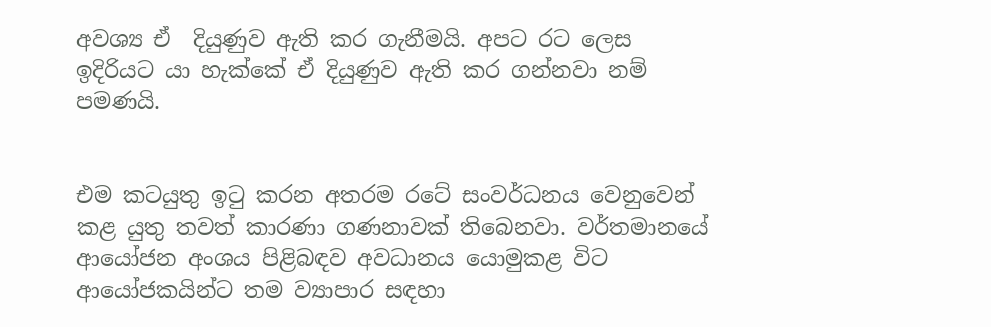අවශ්‍ය ඒ  දියුණුව ඇති කර ගැනීමයි. අපට රට ලෙස ඉදිරියට යා හැක්කේ ඒ දියුණුව ඇති කර ගන්නවා නම් පමණයි.


එම කටයුතු ඉටු කරන අතරම රටේ සංවර්ධනය වෙනුවෙන් කළ යුතු තවත් කාරණා ගණනාවක් තිබෙනවා. වර්තමානයේ ආයෝජන අංශය පිළිබඳව අවධානය යොමුකළ විට ආයෝජකයින්ට තම ව්‍යාපාර සඳහා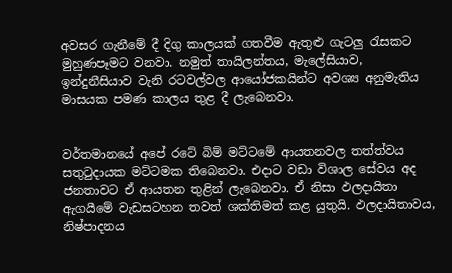අවසර ගැනීමේ දී දිගු කාලයක් ගතවීම ඇතුළු ගැටලු රැසකට මුහුණපෑමට වනවා. නමුත් තායිලන්තය, මැලේසියාව, ඉන්දුනීසියාව වැනි රටවල්වල ආයෝජකයින්ට අවශ්‍ය අනුමැතිය මාසයක පමණ කාලය තුළ දී ලැබෙනවා.


වර්තමානයේ අපේ රටේ බිම් මට්ටමේ ආයතනවල තත්ත්වය සතුටුදායක මට්ටමක තිබෙනවා. එදාට වඩා විශාල සේවය අද ජනතාවට ඒ ආයතන තුළින් ලැබෙනවා. ඒ නිසා ඵලදායිතා ඇගයීමේ වැඩසටහන තවත් ශක්තිමත් කළ යුතුයි. ඵලදායිතාවය, නිෂ්පාදනය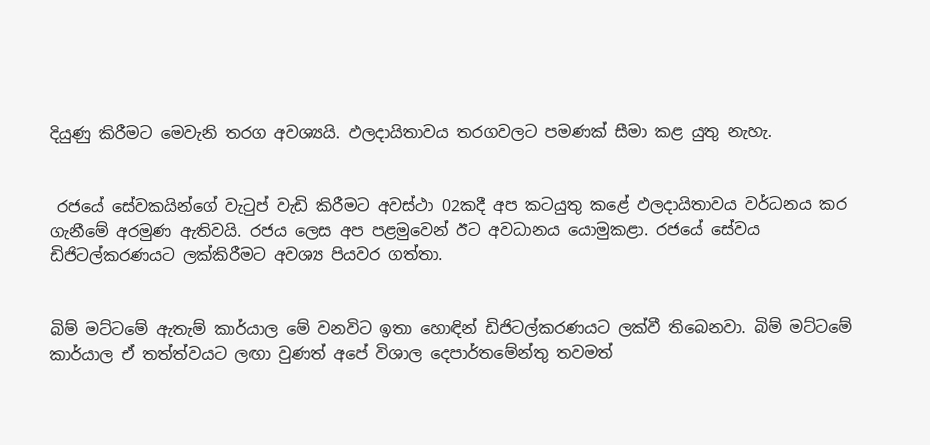දියුණු කිරීමට මෙවැනි තරග අවශ්‍යයි. ඵලදායිතාවය තරගවලට පමණක් සීමා කළ යුතු නැහැ.


 රජයේ සේවකයින්ගේ වැටුප් වැඩි කිරීමට අවස්ථා 02කදී අප කටයුතු කළේ ඵලදායිතාවය වර්ධනය කර ගැනීමේ අරමුණ ඇතිවයි. රජය ලෙස අප පළමුවෙන් ඊට අවධානය යොමුකළා. රජයේ සේවය ඩිජිටල්කරණයට ලක්කිරීමට අවශ්‍ය පියවර ගත්තා.


බිම් මට්ටමේ ඇතැම් කාර්යාල මේ වනවිට ඉතා හොඳින් ඩිජිටල්කරණයට ලක්වී තිබෙනවා. බිම් මට්ටමේ කාර්යාල ඒ තත්ත්වයට ලඟා වුණත් අපේ විශාල දෙපාර්තමේන්තු තවමත්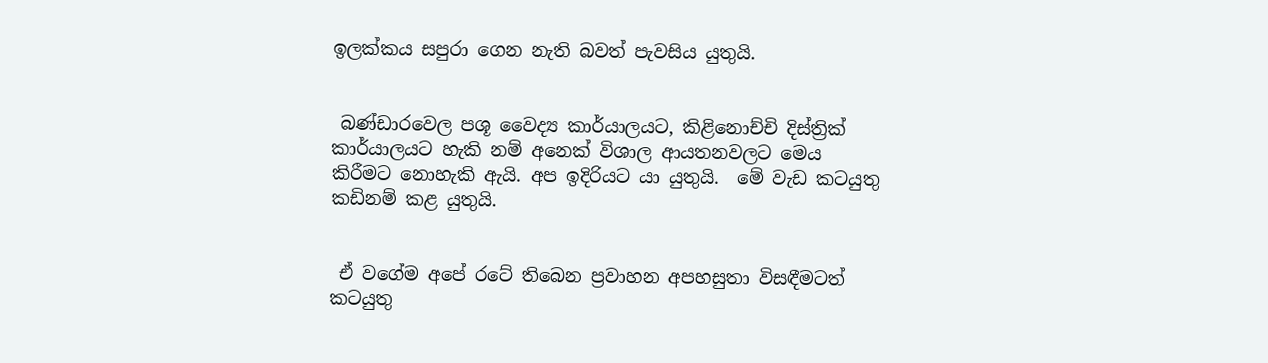ඉලක්කය සපුරා ගෙන නැති බවත් පැවසිය යුතුයි.


 බණ්ඩාරවෙල පශූ වෛද්‍ය කාර්යාලයට, කිළිනොච්චි දිස්ත්‍රික් කාර්යාලයට හැකි නම් අනෙක් විශාල ආයතනවලට මෙය කිරීමට නොහැකි ඇයි. අප ඉදිරියට යා යුතුයි.  මේ වැඩ කටයුතු කඩිනම් කළ යුතුයි.


 ඒ වගේම අපේ රටේ තිබෙන ප්‍රවාහන අපහසුතා විසඳීමටත් කටයුතු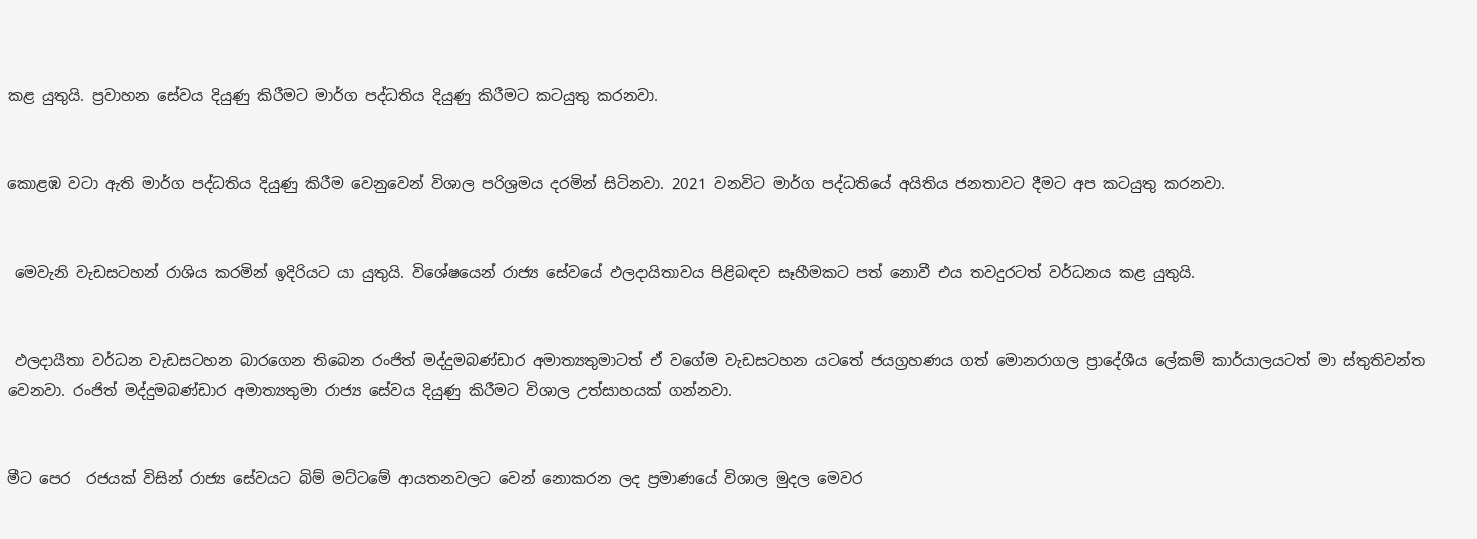කළ යුතුයි. ප්‍රවාහන සේවය දියුණු කිරීමට මාර්ග පද්ධතිය දියුණු කිරීමට කටයුතු කරනවා.


කොළඹ වටා ඇති මාර්ග පද්ධතිය දියුණු කිරීම වෙනුවෙන් විශාල පරිශ්‍රමය දරමින් සිටිනවා. 2021 වනවිට මාර්ග පද්ධතියේ අයිතිය ජනතාවට දීමට අප කටයුතු කරනවා.


 මෙවැනි වැඩසටහන් රාශිය කරමින් ඉදිරියට යා යුතුයි. විශේෂයෙන් රාජ්‍ය සේවයේ ඵලදායිතාවය පිළිබඳව සෑහීමකට පත් නොවී එය තවදුරටත් වර්ධනය කළ යුතුයි.


 ඵලදායීතා වර්ධන වැඩසටහන බාරගෙන තිබෙන රංජිත් මද්දුමබණ්ඩාර අමාත්‍යතුමාටත් ඒ වගේම වැඩසටහන යටතේ ජයග්‍රහණය ගත් මොනරාගල ප්‍රාදේශීය ලේකම් කාර්යාලයටත් මා ස්තුතිවන්ත වෙනවා. රංජිත් මද්දුමබණ්ඩාර අමාත්‍යතුමා රාජ්‍ය සේවය දියුණු කිරීමට විශාල උත්සාහයක් ගන්නවා.


මීට පෙර  රජයක් විසින් රාජ්‍ය සේවයට බිම් මට්ටමේ ආයතනවලට වෙන් නොකරන ලද ප්‍රමාණයේ විශාල මුදල මෙවර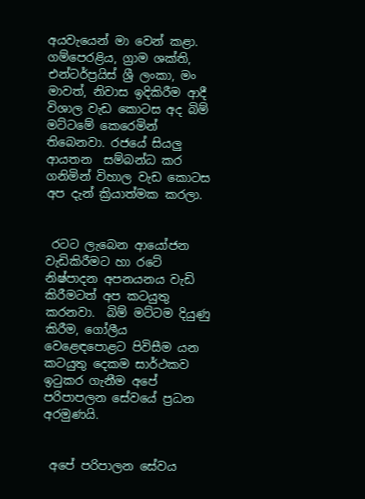අයවැයෙන් මා වෙන් කළා. ගම්පෙරළිය, ග්‍රාම ශක්ති, එන්ටර්ප්‍රයිස් ශ්‍රී ලංකා, මං මාවත්, නිවාස ඉදිකිරීම ආදී විශාල වැඩ කොටස අද බිම් මට්ටමේ කෙරෙමින් තිබෙනවා. රජයේ සියලු ආයතන  සම්බන්ධ කර ගනිමින් විහාල වැඩ කොටස අප දැන් ක්‍රියාත්මක කරලා.


 රටට ලැබෙන ආයෝජන වැඩිකිරීමට හා රටේ නිෂ්පාදන අපනයනය වැඩි කිරීමටත් අප කටයුතු කරනවා.  බිම් මට්ටම දියුණු කිරීම, ගෝලීය වෙළෙඳපොළට පිවිසීම යන කටයුතු දෙකම සාර්ථකව ඉටුකර ගැනීම අපේ පරිපාපලන සේවයේ ප්‍රධන අරමුණයි.


 අපේ පරිපාලන සේවය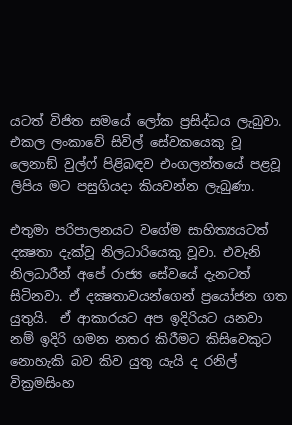යටත් විජිත සමයේ ලෝක ප්‍රසිද්ධය ලැබුවා. එකල ලංකාවේ සිවිල් සේවකයෙකු වූ ලෙනාඞ් වුල්ෆ් පිළිබඳව එංගලන්තයේ පළවූ ලිපිය මට පසුගියදා කියවන්න ලැබුණා.

එතුමා පරිපාලනයට වගේම සාහිත්‍යයටත් දක්‍ෂතා දැක්වූ නිලධාරියෙකු වූවා. එවැනි නිලධාරීන් අපේ රාජ්‍ය සේවයේ දැනටත් සිටිනවා. ඒ දක්‍ෂතාවයන්ගෙන් ප්‍රයෝජන ගත යුතුයි.  ඒ ආකාරයට අප ඉදිරියට යනවා නම් ඉදිරි ගමන නතර කිරීමට කිසිවෙකුට නොහැකි බව කිව යුතු යැයි ද රනිල් වික්‍රමසිංහ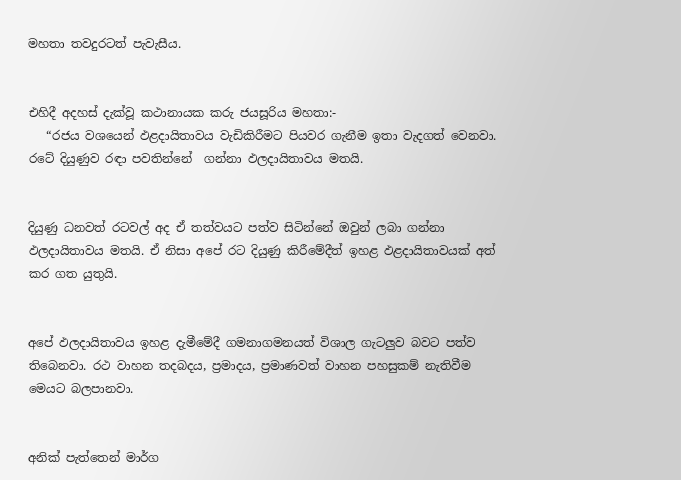මහතා තවදුරටත් පැවැසීය.


එහිදී අදහස් දැක්වූ කථානායක කරු ජයසූරිය මහතා:-
   “රජය වශයෙන් ඵළදායිතාවය වැඩිකිරීමට පියවර ගැනීම ඉතා වැදගත් වෙනවා. රටේ දියුණුව රඳා පවතින්නේ  ගන්නා ඵලදායිතාවය මතයි.


දියුණු ධනවත් රටවල් අද ඒ තත්වයට පත්ව සිටින්නේ ඔවුන් ලබා ගන්නා ඵලදායිතාවය මතයි. ඒ නිසා අපේ රට දියුණු කිරීමේදීත් ඉහළ ඵළදායිතාවයක් අත් කර ගත යුතුයි.


අපේ ඵලදායිතාවය ඉහළ දැමීමේදී ගමනාගමනයත් විශාල ගැටලුව බවට පත්ව තිබෙනවා. රථ වාහන තදබදය, ප්‍රමාදය, ප්‍රමාණවත් වාහන පහසුකම් නැතිවීම මෙයට බලපානවා.


අනික් පැත්තෙන් මාර්ග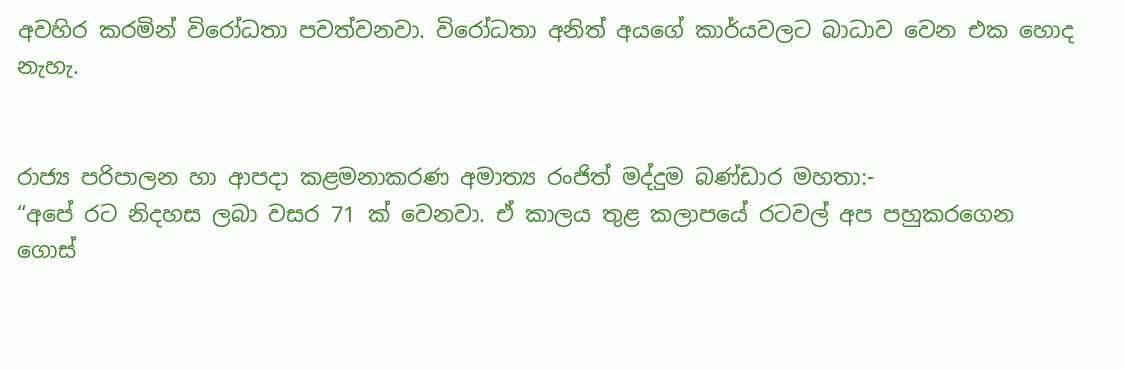අවහිර කරමින් විරෝධතා පවත්වනවා. විරෝධතා අනිත් අයගේ කාර්යවලට බාධාව වෙන එක හොද නැහැ.


රාජ්‍ය පරිපාලන හා ආපදා කළමනාකරණ අමාත්‍ය රංජිත් මද්දුම බණ්ඩාර මහතා:-
“අපේ රට නිදහස ලබා වසර 71 ක් වෙනවා. ඒ කාලය තුළ කලාපයේ රටවල් අප පහුකරගෙන ගොස්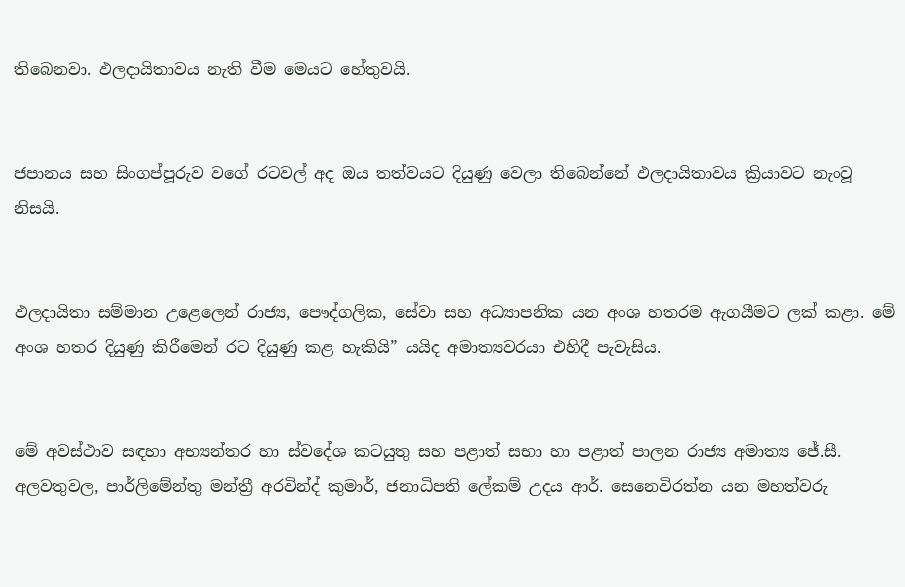තිබෙනවා. ඵලදායිතාවය නැති වීම මෙයට හේතුවයි.


ජපානය සහ සිංගප්පූරුව වගේ රටවල් අද ඔය තත්වයට දියුණු වෙලා තිබෙන්නේ ඵලදායිතාවය ක්‍රියාවට නැංවූ නිසයි.


ඵලදායිතා සම්මාන උළෙලෙන් රාජ්‍ය, පෞද්ගලික, සේවා සහ අධ්‍යාපනික යන අංශ හතරම ඇගයීමට ලක් කළා. මේ අංශ හතර දියුණු කිරීමෙන් රට දියුණු කළ හැකියි” යයිද අමාත්‍යවරයා එහිදී පැවැසිය.


මේ අවස්ථාව සඳහා අභ්‍යන්තර හා ස්වදේශ කටයුතු සහ පළාත් සභා හා පළාත් පාලන රාජ්‍ය අමාත්‍ය ජේ.සී. අලවතුවල, පාර්ලිමේන්තු මන්ත්‍රී අරවින්ද් කුමාර්, ජනාධිපති ලේකම් උදය ආර්. සෙනෙවිරත්න යන මහත්වරු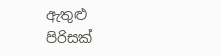ඇතුළු පිරිසක්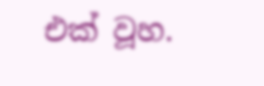එක් වූහ.